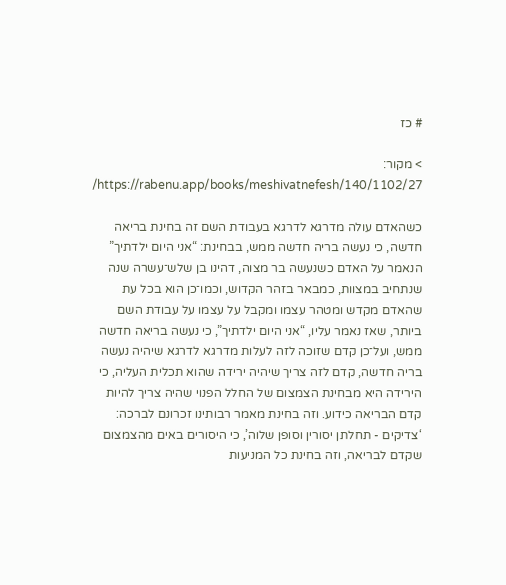# כז

> מקור: https://rabenu.app/books/meshivatnefesh/140/1102/27/

כשהאדם עולה מדרגא לדרגא בעבודת השם זה בחינת בריאה חדשה, כי נעשה בריה חדשה ממש, בבחינת: “אני היום ילדתיך” הנאמר על האדם כשנעשה בר מצוה, דהינו בן שלש־עשרה שנה שנתחיב במצוות, כמבאר בזהר הקדוש, וכמו־כן הוא בכל עת שהאדם מקדש ומטהר עצמו ומקבל על עצמו על עבודת השם ביותר, שאז נאמר עליו, “אני היום ילדתיך”, כי נעשה בריאה חדשה ממש, ועל־כן קדם שזוכה לזה לעלות מדרגא לדרגא שיהיה נעשה בריה חדשה, קדם לזה צריך שיהיה ירידה שהוא תכלית העליה, כי הירידה היא מבחינת הצמצום של החלל הפנוי שהיה צריך להיות קדם הבריאה כידוע. וזה בחינת מאמר רבותינו זכרונם לברכה: ‘צדיקים - תחלתן יסורין וסופן שלוה’, כי היסורים באים מהצמצום שקדם לבריאה, וזה בחינת כל המניעות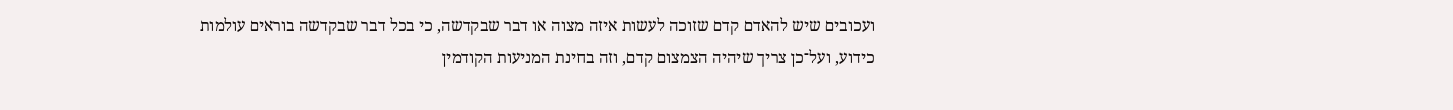ועכובים שיש להאדם קדם שזוכה לעשות איזה מצוה או דבר שבקדשה, כי בכל דבר שבקדשה בוראים עולמות כידוע, ועל־כן צריך שיהיה הצמצום קדם, וזה בחינת המניעות הקודמין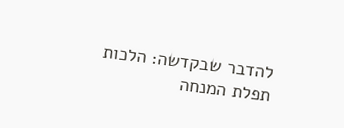להדבר שבקדשה: הלכות תפלת המנחה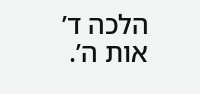הלכה ד’ אות ה’.